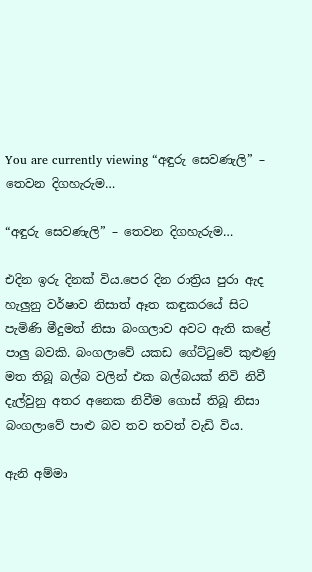You are currently viewing “අඳුරු සෙවණැලි” – තෙවන දිගහැරුම…

“අඳුරු සෙවණැලි” – තෙවන දිගහැරුම…

එදින ඉරු දිනක් විය.පෙර දින රාත්‍රිය පුරා ඇද හැලුනු වර්ෂාව නිසාත් ඈත කඳුකරයේ සිට පැමිණි මීදුමත් නිසා බංගලාව අවට ඇති කළේ පාලු බවකි. බංගලාවේ යකඩ ගේට්ටුවේ කුළුණු මත තිබූ බල්බ වලින් එක බල්බයක් නිවි නිවී දැල්වුනු අතර අනෙක නිවීම ගොස් තිබූ නිසා බංගලාවේ පාළු බව තව තවත් වැඩි විය.

ඇනි අම්මා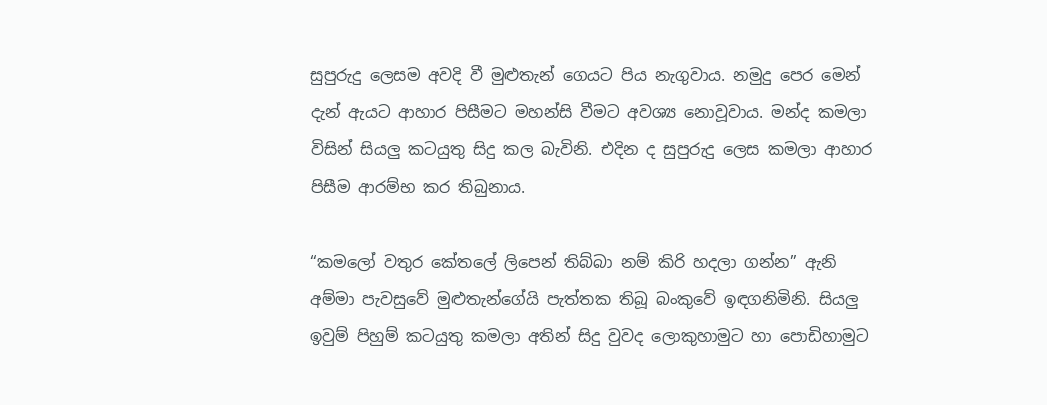සුපුරුදු ලෙසම අවදි වී මුළුතැන් ගෙයට පිය නැගුවාය. නමුදු පෙර මෙන් දැන් ඇයට ආහාර පිසීමට මහන්සි වීමට අවශ්‍ය නොවූවාය. මන්ද කමලා විසින් සියලු කටයුතු සිදු කල බැවිනි. එදින ද සුපුරුදු ලෙස කමලා ආහාර පිසීම ආරම්භ කර තිබුනාය.

“කමලෝ වතුර කේතලේ ලිපෙන් තිබ්බා නම් කිරි හදලා ගන්න” ඇනි අම්මා පැවසුවේ මුළුතැන්ගේයි පැත්තක තිබූ බංකුවේ ඉඳගනිමිනි. සියලු ඉවුම් පිහුම් කටයුතු කමලා අතින් සිදු වුවද ලොකුහාමුට හා පොඩිහාමුට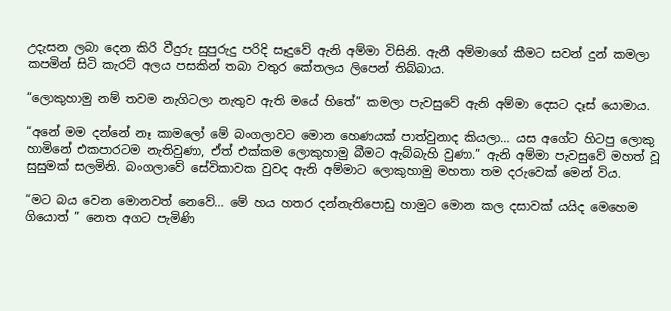උදැසන ලබා දෙන කිරි වීදුරු සුපුරුදු පරිදි සෑදුවේ ඇනි අම්මා විසිනි. ඇනී අම්මාගේ කීමට සවන් දුන් කමලා කපමින් සිටි කැරට් අලය පසකින් තබා වතුර කේතලය ලිපෙන් තිබ්බාය.

“ලොකුහාමු නම් තවම නැගිටලා නැතුව ඇති මයේ හිතේ” කමලා පැවසුවේ ඇනි අම්මා දෙසට දෑස් යොමාය.

“අනේ මම දන්නේ නෑ කාමලෝ මේ බංගලාවට මොන හෙණයක් පාත්වුනාද කියලා… යස අගේට හිටපු ලොකු හාමිනේ එකපාරටම නැතිවුණා, ඒත් එක්කම ලොකුහාමු බීමට ඇබ්බැහි වුණා.” ඇනි අම්මා පැවසුවේ මහත් වූ සුසුමක් සලමිනි. බංගලාවේ සේවිකාවක වුවද ඇනි අම්මාට ලොකුහාමු මහතා තම දරුවෙක් මෙන් විය.

“මට බය වෙන මොනවත් නෙවේ… මේ හය හතර දන්නැතිපොඩු හාමුට මොන කල දසාවක් යයිද මෙහෙම ගියොත් ” නෙත අගට පැමිණි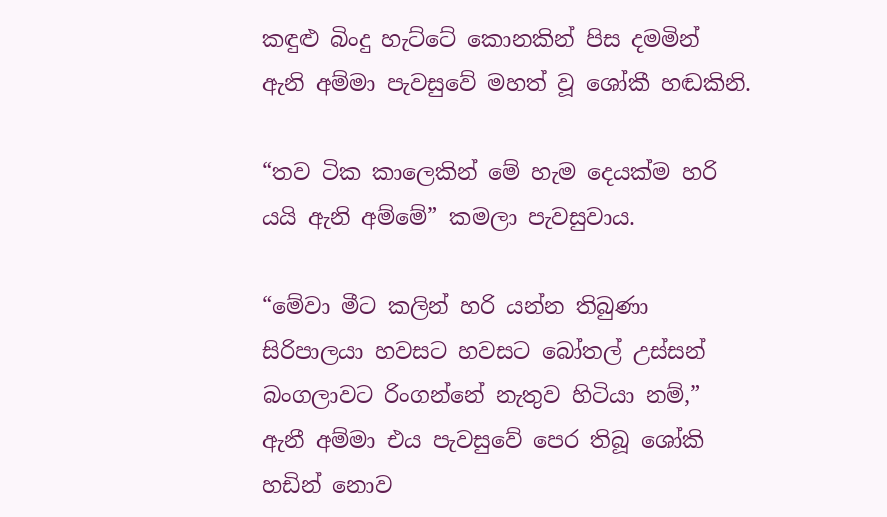කඳුළු බිංදු හැට්ටේ කොනකින් පිස දමමින් ඇනි අම්මා පැවසුවේ මහත් වූ ශෝකී හඬකිනි.

“තව ටික කාලෙකින් මේ හැම දෙයක්ම හරි යයි ඇනි අම්මේ” කමලා පැවසුවාය.

“මේවා මීට කලින් හරි යන්න තිබුණා සිරිපාලයා හවසට හවසට බෝතල් උස්සන් බංගලාවට රිංගන්නේ නැතුව හිටියා නම්,” ඇනී අම්මා එය පැවසුවේ පෙර තිබූ ශෝකි හඩින් නොව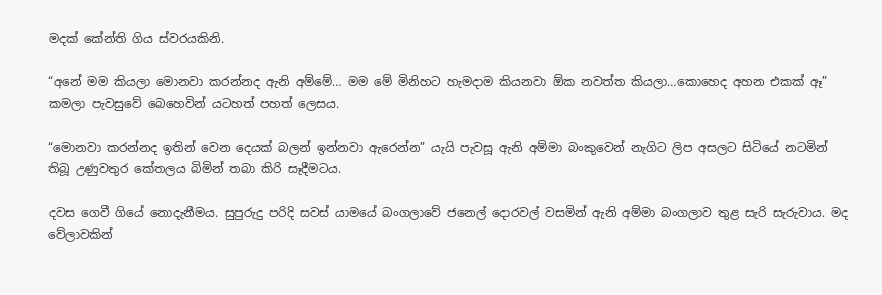මදක් කේන්ති ගිය ස්වරයකිනි.

“අනේ මම කියලා මොනවා කරන්නද ඇනි අම්මේ… මම මේ මිනිහට හැමදාම කියනවා ඕක නවත්ත කියලා…කොහෙද අහන එකක් ඈ” කමලා පැවසුවේ බෙහෙවින් යටහත් පහත් ලෙසය.

“මොනවා කරන්නද ඉතින් වෙන දෙයක් බලන් ඉන්නවා ඇරෙන්න” යැයි පැවසූ ඇනි අම්මා බංකුවෙන් නැගිට ලිප අසලට සිටියේ නටමින් තිබූ උණුවතුර කේතලය බිමින් තබා කිරි සෑදීමටය.

දවස ගෙවී ගියේ නොදැනීමය. සුපුරුදු පරිදි සවස් යාමයේ බංගලාවේ ජනෙල් දොරවල් වසමින් ඇනි අම්මා බංගලාව තුළ සැරි සැරුවාය. මද වේලාවකින්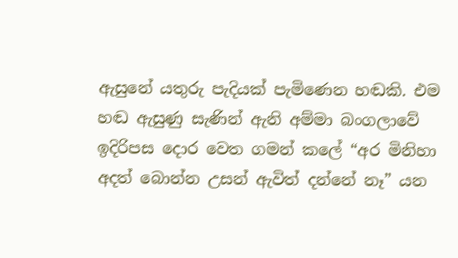ඇසුනේ යතුරු පැදියක් පැමිණෙන හඬකි. එම හඬ ඇසුණු සැණින් ඇනි අම්මා බංගලාවේ ඉදිරිපස දොර වෙත ගමන් කලේ “අර මිනිහා අදත් බොන්න උසන් ඇවිත් දන්නේ නෑ” යන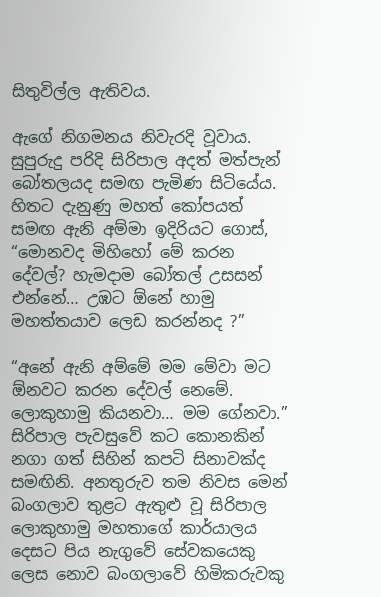සිතුවිල්ල ඇතිවය.

ඇගේ නිගමනය නිවැරදි වූවාය. සුපුරුදු පරිදි සිරිපාල අදත් මත්පැන් බෝතලයද සමඟ පැමිණ සිටියේය. හිතට දැනුණු මහත් කෝපයත් සමඟ ඇනි අම්මා ඉදිරියට ගොස්, “මොනවද මිහිහෝ මේ කරන දේවල්? හැමදාම බෝතල් උසසන් එන්නේ… උඹට ඕනේ හාමු මහත්තයාව ලෙඩ කරන්නද ?”

“අනේ ඇනි අම්මේ මම මේවා මට ඕනවට කරන දේවල් නෙමේ. ලොකුහාමු කියනවා… මම ගේනවා.” සිරිපාල පැවසුවේ කට කොනකින් නගා ගත් සිහින් කපටි සිනාවක්ද සමඟිනි. අනතුරුව තම නිවස මෙන් බංගලාව තුළට ඇතුළු වූ සිරිපාල ලොකුහාමු මහතාගේ කාර්යාලය දෙසට පිය නැගුවේ සේවකයෙකු ලෙස නොව බංගලාවේ හිමිකරුවකු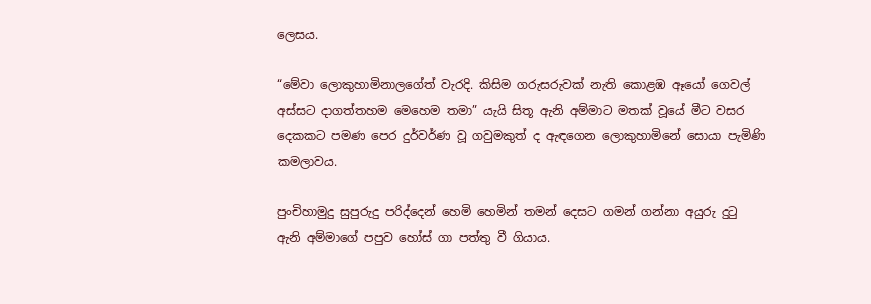ලෙසය.

“මේවා ලොකුහාමිනාලගේත් වැරදි. කිසිම ගරුසරුවක් නැති කොළඹ ඈයෝ ගෙවල් අස්සට දාගත්තහම මෙහෙම තමා” යැයි සිතූ ඇනි අම්මාට මතක් වූයේ මීට වසර දෙකකට පමණ පෙර දුර්වර්ණ වූ ගවුමකුත් ද ඇඳගෙන ලොකුහාමිනේ සොයා පැමිණි කමලාවය.

පුංචිහාමුදු සුපුරුදු පරිද්දෙන් හෙමි හෙමින් තමන් දෙසට ගමන් ගන්නා අයුරු දුටු ඇනි අම්මාගේ පපුව හෝස් ගා පත්තු වී ගියාය.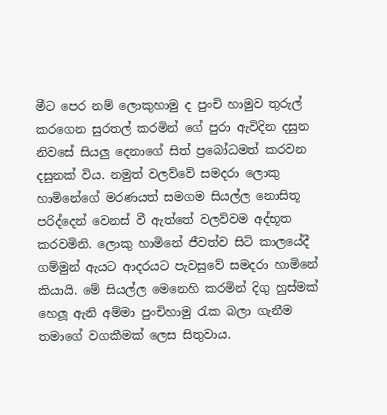මීට පෙර නම් ලොකුහාමු ද පුංචි හාමුව තුරුල් කරගෙන සුරතල් කරමින් ගේ පුරා ඇවිදින දසුන නිවසේ සියලු දෙනාගේ සිත් ප්‍රබෝධමත් කරවන දසුනක් විය. නමුත් වලව්වේ සමදරා ලොකු හාමිනේගේ මරණයත් සමගම සියල්ල නොසිතූ පරිද්දෙන් වෙනස් වී ඇත්තේ වලව්වම අද්භූත කරවමිනි. ලොකු හාමිනේ ජීවත්ව සිටි කාලයේදී ගම්මුන් ඇයට ආදරයට පැවසුවේ සමදරා හාමිනේ කියායි. මේ සියල්ල මෙනෙහි කරමින් දිගු හුස්මක් හෙලූ ඇනි අම්මා පුංචිහාමු රැක බලා ගැනීම තමාගේ වගකීමක් ලෙස සිතුවාය.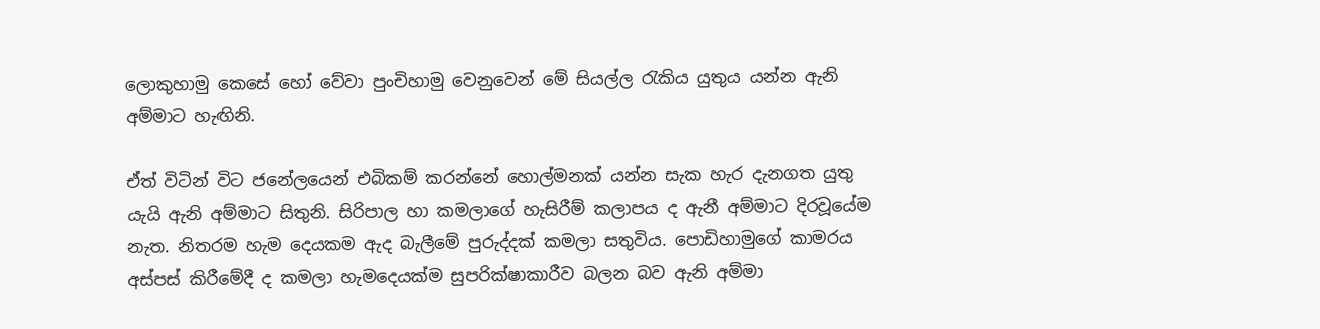ලොකුහාමු කෙසේ හෝ වේවා පුංචිහාමු වෙනුවෙන් මේ සියල්ල රැකිය යුතුය යන්න ඇනි අම්මාට හැඟිනි.

ඒත් විටින් විට ජනේලයෙන් එබිකම් කරන්නේ හොල්මනක් යන්න සැක හැර දැනගත යුතු යැයි ඇනි අම්මාට සිතුනි. සිරිපාල හා කමලාගේ හැසිරීම් කලාපය ද ඇනී අම්මාට දිරවූයේම නැත. නිතරම හැම දෙයකම ඇද බැලීමේ පුරුද්දක් කමලා සතුවිය. පොඩිහාමුගේ කාමරය අස්පස් කිරීමේදී ද කමලා හැමදෙයක්ම සුපරික්ෂාකාරීව බලන බව ඇනි අම්මා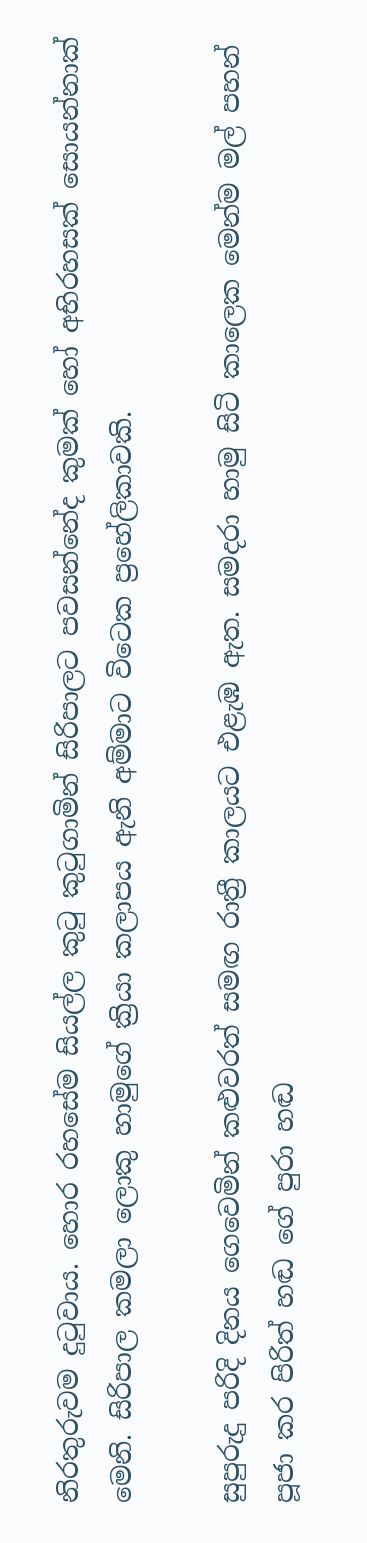නිරතුරුවම දුටුවාය. හොර රහසේම සියල්ල කුටු කුටුගාමින් සිරිපාලට පවසන්නේද කුමක් හෝ අභිරහසක් සොයන්නාක් මෙනි. සිරිපාල කමලා ලොකු හාමුගේ ක්‍රියා කලාපය ඇනි අම්මාට විටෙක ප්‍රහේලිකාවකි.

සුපුරුදු පරිදි දිනය ගෙවෙමින් කළුවරත් සමඟ රාත්‍රී කාලයට එළැඹ ඇත. සමදරා හාමු සිටි කාලෙක මෙන්ම මල් පහන් පූජා කර පිරිත් හඬ ගේ පුරා හඬ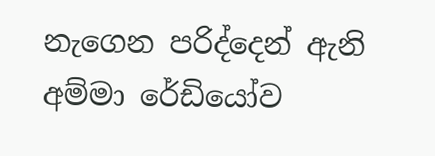නැගෙන පරිද්දෙන් ඇනි අම්මා රේඩියෝව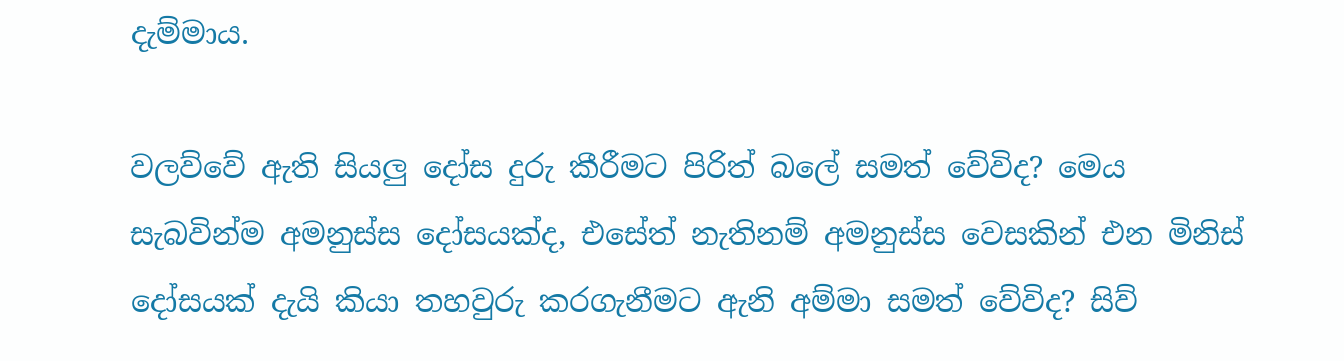දැම්මාය.

වලව්වේ ඇති සියලු දෝස දුරු කීරීමට පිරිත් බලේ සමත් වේවිද? මෙය සැබවින්ම අමනුස්ස දෝසයක්ද, එසේත් නැතිනම් අමනුස්ස වෙසකින් එන මිනිස් දෝසයක් දැයි කියා තහවුරු කරගැනීමට ඇනි අම්මා සමත් වේවිද? සිව්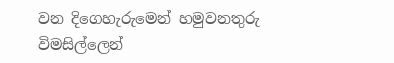වන දිගෙහැරුමෙන් හමුවනතුරු විමසිල්ලෙන්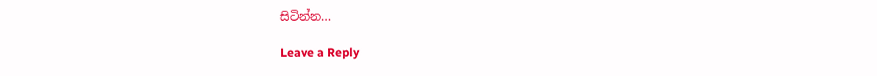සිටින්න…

Leave a Reply